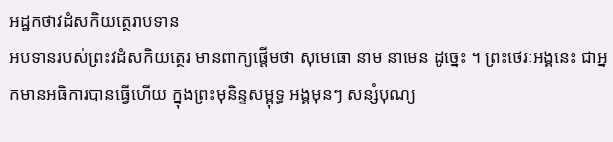អដ្ឋកថាវដំសកិយត្ថេរាបទាន
អបទានរបស់ព្រះវដំសកិយត្ថេរ មានពាក្យផ្តើមថា សុមេធោ នាម នាមេន ដូច្នេះ ។ ព្រះថេរៈអង្គនេះ ជាអ្នកមានអធិការបានធ្វើហើយ ក្នុងព្រះមុនិន្ទសម្ពុទ្ធ អង្គមុនៗ សន្សំបុណ្យ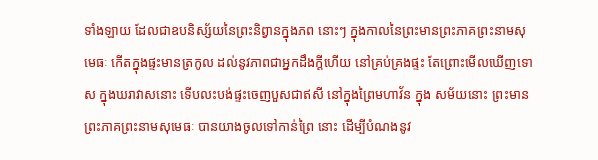ទាំងឡាយ ដែលជាឧបនិស្ស័យនៃព្រះនិព្វានក្នុងភព នោះៗ ក្នុងកាលនៃព្រះមានព្រះភាគព្រះនាមសុមេធៈ កើតក្នុងផ្ទះមានត្រកូល ដល់នូវភាពជាអ្នកដឹងក្តីហើយ នៅគ្រប់គ្រងផ្ទះ តែព្រោះមើលឃើញទោស ក្នុងឃរាវាសនោះ ទើបលះបង់ផ្ទះចេញបួសជាឥសី នៅក្នុងព្រៃមហាវ័ន ក្នុង សម័យនោះ ព្រះមានព្រះភាគព្រះនាមសុមេធៈ បានយាងចូលទៅកាន់ព្រៃ នោះ ដើម្បីបំណងនូវ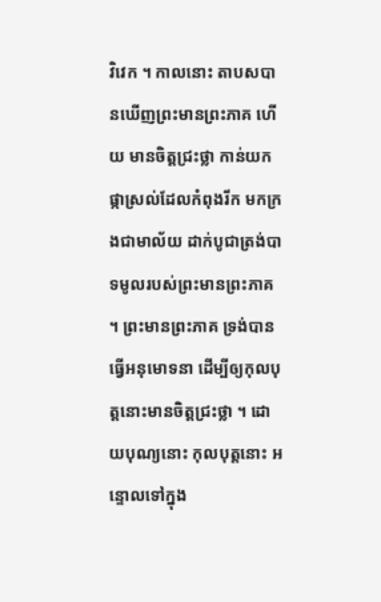វិវេក ។ កាលនោះ តាបសបានឃើញព្រះមានព្រះភាគ ហើយ មានចិត្តជ្រះថ្លា កាន់យកផ្កាស្រល់ដែលកំពុងរីក មកក្រងជាមាល័យ ដាក់បូជាត្រង់បាទមូលរបស់ព្រះមានព្រះភាគ ។ ព្រះមានព្រះភាគ ទ្រង់បាន ធ្វើអនុមោទនា ដើម្បីឲ្យកុលបុត្តនោះមានចិត្តជ្រះថ្លា ។ ដោយបុណ្យនោះ កុលបុត្តនោះ អន្ទោលទៅក្នុង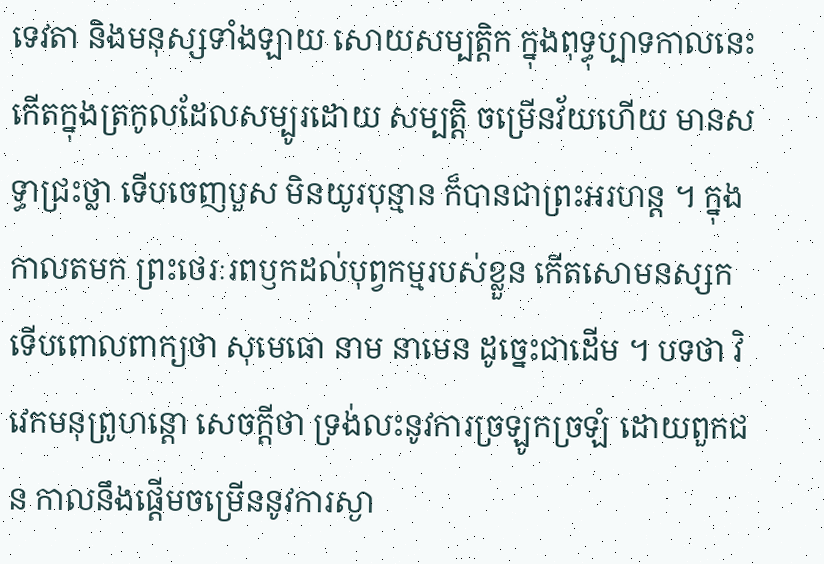ទេវតា និងមនុស្សទាំងឡាយ សោយសម្បត្តិក ក្នុងពុទ្ធុប្បាទកាលនេះ កើតក្នុងត្រកូលដែលសម្បូរដោយ សម្បត្តិ ចម្រើនវ័យហើយ មានសទ្ធាជ្រះថ្លា ទើបចេញបួស មិនយូរបុន្មាន ក៏បានជាព្រះអរហន្ត ។ ក្នុងកាលតមក ព្រះថេរៈរពឫកដល់បុព្វកម្មរបស់ខ្លួន កើតសោមនស្សក ទើបពោលពាក្យថា សុមេធោ នាម នាមេន ដូច្នេះជាដើម ។ បទថា វិវេកមនុព្រូហន្តោ សេចក្តីថា ទ្រង់លះនូវការច្រឡូកច្រឡំ ដោយពួកជន កាលនឹងផ្តើមចម្រើននូវការស្ងា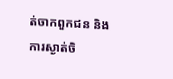ត់ចាកពួកជន និងការស្ងាត់ចិ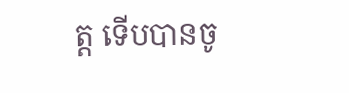ត្ត ទើបបានចូ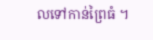លទៅកាន់ព្រៃធំ ។